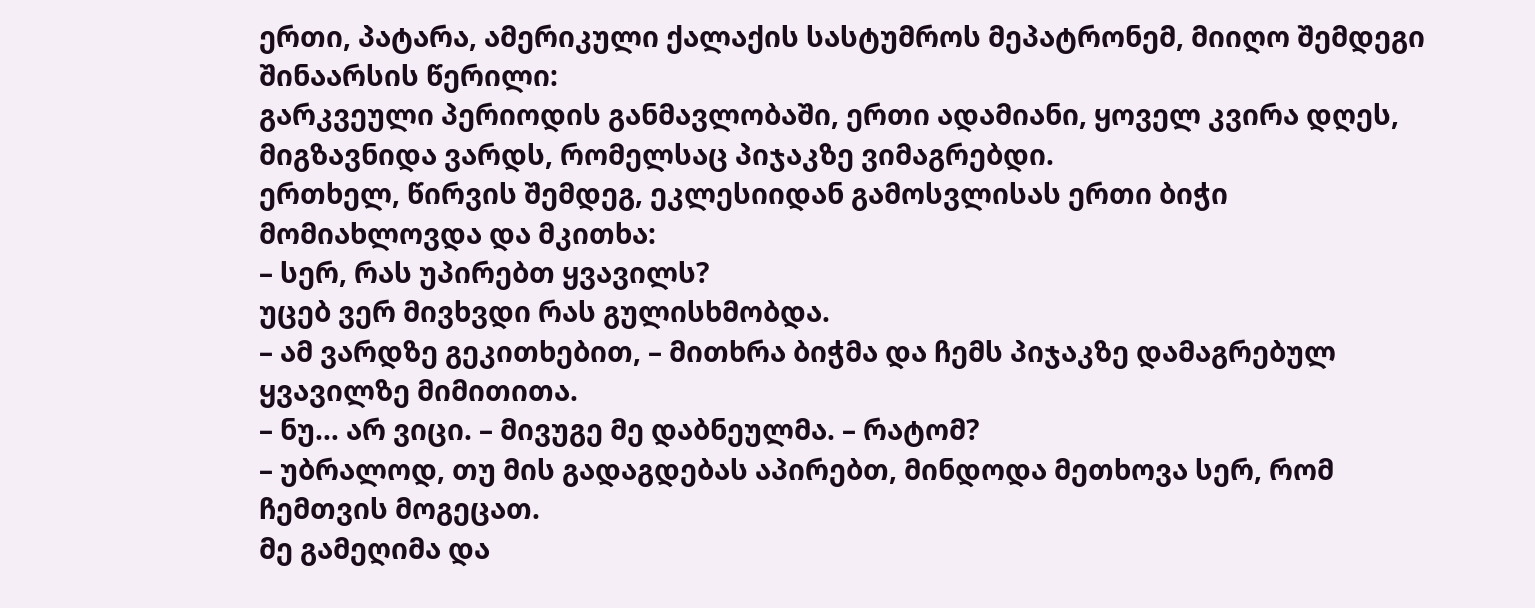ერთი, პატარა, ამერიკული ქალაქის სასტუმროს მეპატრონემ, მიიღო შემდეგი შინაარსის წერილი:
გარკვეული პერიოდის განმავლობაში, ერთი ადამიანი, ყოველ კვირა დღეს, მიგზავნიდა ვარდს, რომელსაც პიჯაკზე ვიმაგრებდი.
ერთხელ, წირვის შემდეგ, ეკლესიიდან გამოსვლისას ერთი ბიჭი მომიახლოვდა და მკითხა:
– სერ, რას უპირებთ ყვავილს?
უცებ ვერ მივხვდი რას გულისხმობდა.
– ამ ვარდზე გეკითხებით, – მითხრა ბიჭმა და ჩემს პიჯაკზე დამაგრებულ ყვავილზე მიმითითა.
– ნუ… არ ვიცი. – მივუგე მე დაბნეულმა. – რატომ?
– უბრალოდ, თუ მის გადაგდებას აპირებთ, მინდოდა მეთხოვა სერ, რომ ჩემთვის მოგეცათ.
მე გამეღიმა და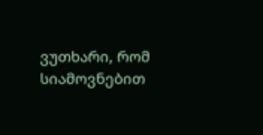ვუთხარი, რომ სიამოვნებით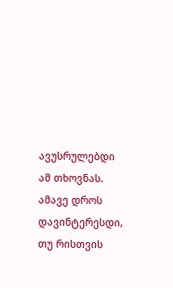ავუსრულებდი ამ თხოვნას. ამავე დროს დავინტერესდი, თუ რისთვის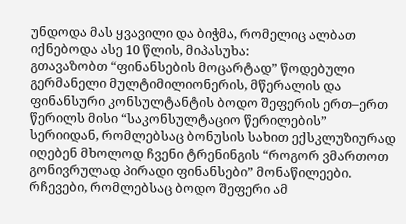უნდოდა მას ყვავილი და ბიჭმა, რომელიც ალბათ იქნებოდა ასე 10 წლის, მიპასუხა:
გთავაზობთ “ფინანსების მოცარტად” წოდებული გერმანელი მულტიმილიონერის, მწერალის და ფინანსური კონსულტანტის ბოდო შეფერის ერთ–ერთ წერილს მისი “საკონსულტაციო წერილების” სერიიდან, რომლებსაც ბონუსის სახით ექსკლუზიურად იღებენ მხოლოდ ჩვენი ტრენინგის “როგორ ვმართოთ გონივრულად პირადი ფინანსები” მონაწილეები. რჩევები, რომლებსაც ბოდო შეფერი ამ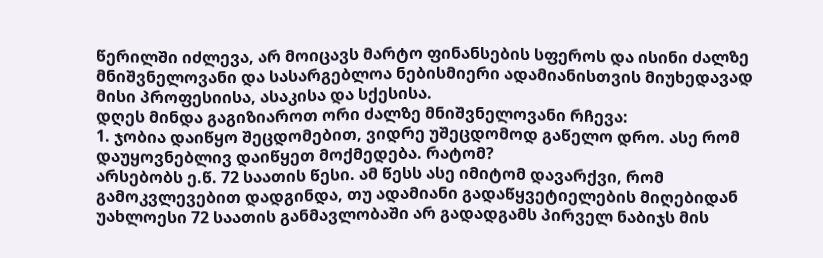წერილში იძლევა, არ მოიცავს მარტო ფინანსების სფეროს და ისინი ძალზე მნიშვნელოვანი და სასარგებლოა ნებისმიერი ადამიანისთვის მიუხედავად მისი პროფესიისა, ასაკისა და სქესისა.
დღეს მინდა გაგიზიაროთ ორი ძალზე მნიშვნელოვანი რჩევა:
1. ჯობია დაიწყო შეცდომებით, ვიდრე უშეცდომოდ გაწელო დრო. ასე რომ დაუყოვნებლივ დაიწყეთ მოქმედება. რატომ?
არსებობს ე.წ. 72 საათის წესი. ამ წესს ასე იმიტომ დავარქვი, რომ გამოკვლევებით დადგინდა, თუ ადამიანი გადაწყვეტიელების მიღებიდან უახლოესი 72 საათის განმავლობაში არ გადადგამს პირველ ნაბიჯს მის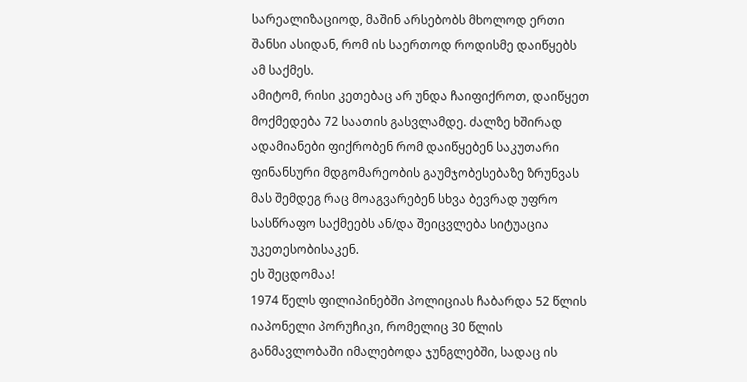სარეალიზაციოდ, მაშინ არსებობს მხოლოდ ერთი შანსი ასიდან, რომ ის საერთოდ როდისმე დაიწყებს ამ საქმეს.
ამიტომ, რისი კეთებაც არ უნდა ჩაიფიქროთ, დაიწყეთ მოქმედება 72 საათის გასვლამდე. ძალზე ხშირად ადამიანები ფიქრობენ რომ დაიწყებენ საკუთარი ფინანსური მდგომარეობის გაუმჯობესებაზე ზრუნვას მას შემდეგ რაც მოაგვარებენ სხვა ბევრად უფრო სასწრაფო საქმეებს ან/და შეიცვლება სიტუაცია უკეთესობისაკენ.
ეს შეცდომაა!
1974 წელს ფილიპინებში პოლიციას ჩაბარდა 52 წლის იაპონელი პორუჩიკი, რომელიც 30 წლის განმავლობაში იმალებოდა ჯუნგლებში, სადაც ის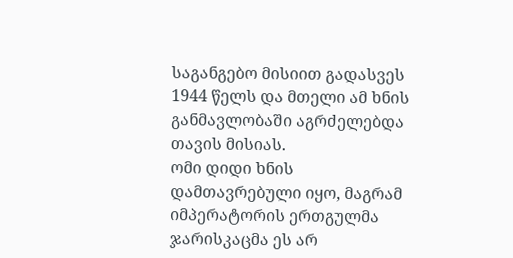საგანგებო მისიით გადასვეს 1944 წელს და მთელი ამ ხნის განმავლობაში აგრძელებდა თავის მისიას.
ომი დიდი ხნის დამთავრებული იყო, მაგრამ იმპერატორის ერთგულმა ჯარისკაცმა ეს არ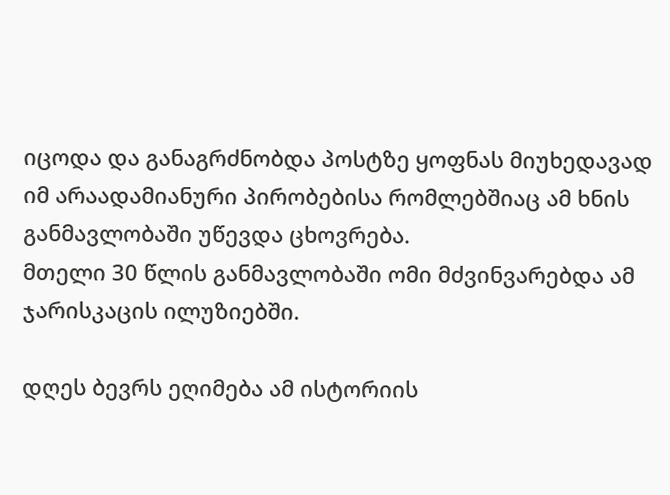იცოდა და განაგრძნობდა პოსტზე ყოფნას მიუხედავად იმ არაადამიანური პირობებისა რომლებშიაც ამ ხნის განმავლობაში უწევდა ცხოვრება.
მთელი 30 წლის განმავლობაში ომი მძვინვარებდა ამ ჯარისკაცის ილუზიებში.

დღეს ბევრს ეღიმება ამ ისტორიის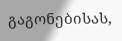გაგონებისას,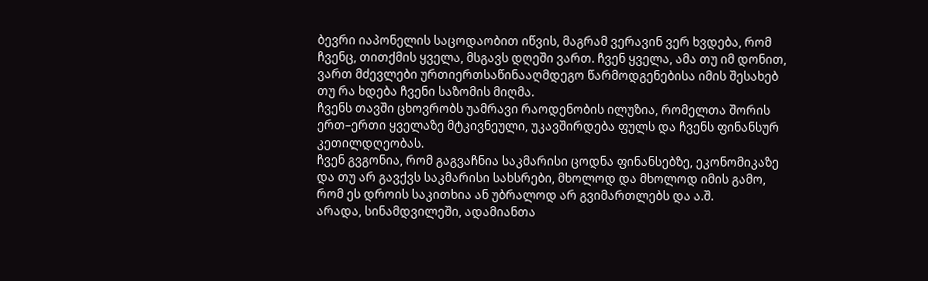ბევრი იაპონელის საცოდაობით იწვის, მაგრამ ვერავინ ვერ ხვდება, რომ ჩვენც, თითქმის ყველა, მსგავს დღეში ვართ. ჩვენ ყველა, ამა თუ იმ დონით, ვართ მძევლები ურთიერთსაწინააღმდეგო წარმოდგენებისა იმის შესახებ თუ რა ხდება ჩვენი საზომის მიღმა.
ჩვენს თავში ცხოვრობს უამრავი რაოდენობის ილუზია, რომელთა შორის ერთ–ერთი ყველაზე მტკივნეული, უკავშირდება ფულს და ჩვენს ფინანსურ კეთილდღეობას.
ჩვენ გვგონია, რომ გაგვაჩნია საკმარისი ცოდნა ფინანსებზე, ეკონომიკაზე და თუ არ გავქვს საკმარისი სახსრები, მხოლოდ და მხოლოდ იმის გამო, რომ ეს დროის საკითხია ან უბრალოდ არ გვიმართლებს და ა.შ.
არადა, სინამდვილეში, ადამიანთა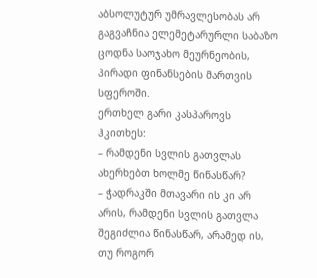აბსოლუტურ უმრავლესობას არ გაგვაჩნია ელემეტარურლი საბაზო ცოდნა საოჯახო მეურნეობის, პირადი ფინანსების მართვის სფეროში.
ერთხელ გარი კასპაროვს ჰკითხეს:
– რამდენი სვლის გათვლას ახერხებთ ხოლმე წინასწარ?
– ჭადრაკში მთავარი ის კი არ არის, რამდენი სვლის გათვლა შეგიძლია წინასწარ, არამედ ის, თუ როგორ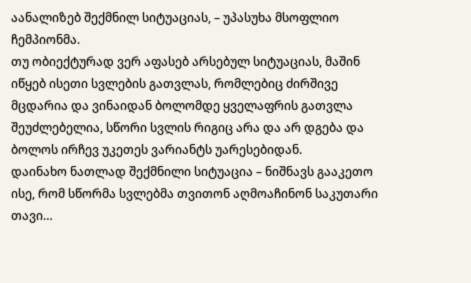აანალიზებ შექმნილ სიტუაციას, – უპასუხა მსოფლიო ჩემპიონმა.
თუ ობიექტურად ვერ აფასებ არსებულ სიტუაციას, მაშინ იწყებ ისეთი სვლების გათვლას, რომლებიც ძირშივე მცდარია და ვინაიდან ბოლომდე ყველაფრის გათვლა შეუძლებელია, სწორი სვლის რიგიც არა და არ დგება და ბოლოს ირჩევ უკეთეს ვარიანტს უარესებიდან.
დაინახო ნათლად შექმნილი სიტუაცია – ნიშნავს გააკეთო ისე, რომ სწორმა სვლებმა თვითონ აღმოაჩინონ საკუთარი თავი…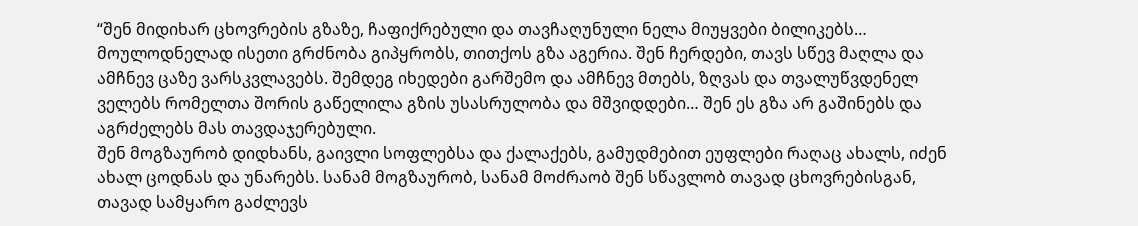“შენ მიდიხარ ცხოვრების გზაზე, ჩაფიქრებული და თავჩაღუნული ნელა მიუყვები ბილიკებს… მოულოდნელად ისეთი გრძნობა გიპყრობს, თითქოს გზა აგერია. შენ ჩერდები, თავს სწევ მაღლა და ამჩნევ ცაზე ვარსკვლავებს. შემდეგ იხედები გარშემო და ამჩნევ მთებს, ზღვას და თვალუწვდენელ ველებს რომელთა შორის გაწელილა გზის უსასრულობა და მშვიდდები… შენ ეს გზა არ გაშინებს და აგრძელებს მას თავდაჯერებული.
შენ მოგზაურობ დიდხანს, გაივლი სოფლებსა და ქალაქებს, გამუდმებით ეუფლები რაღაც ახალს, იძენ ახალ ცოდნას და უნარებს. სანამ მოგზაურობ, სანამ მოძრაობ შენ სწავლობ თავად ცხოვრებისგან, თავად სამყარო გაძლევს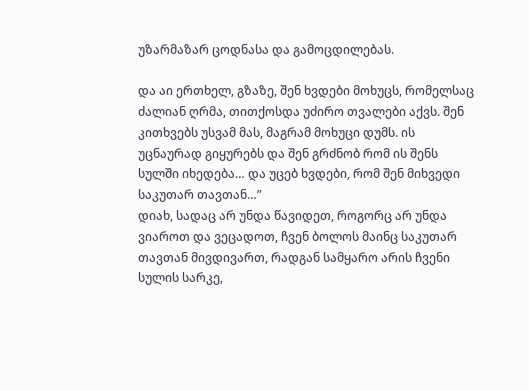უზარმაზარ ცოდნასა და გამოცდილებას.

და აი ერთხელ, გზაზე, შენ ხვდები მოხუცს, რომელსაც ძალიან ღრმა, თითქოსდა უძირო თვალები აქვს. შენ კითხვებს უსვამ მას, მაგრამ მოხუცი დუმს. ის უცნაურად გიყურებს და შენ გრძნობ რომ ის შენს სულში იხედება… და უცებ ხვდები, რომ შენ მიხვედი საკუთარ თავთან…”
დიახ, სადაც არ უნდა წავიდეთ, როგორც არ უნდა ვიაროთ და ვეცადოთ, ჩვენ ბოლოს მაინც საკუთარ თავთან მივდივართ, რადგან სამყარო არის ჩვენი სულის სარკე,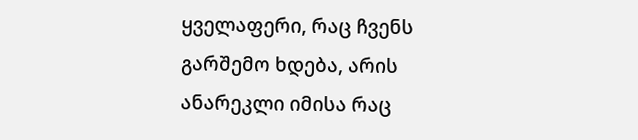ყველაფერი, რაც ჩვენს გარშემო ხდება, არის ანარეკლი იმისა რაც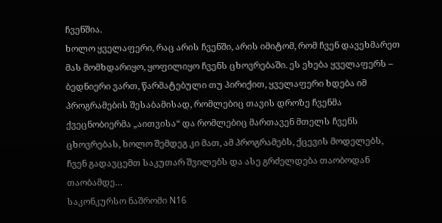ჩვენშია.
ხოლო ყველაფერი, რაც არის ჩვენში, არის იმიტომ, რომ ჩვენ დავეხმარეთ მას მომხდარიყო, ყოფილიყო ჩვენს ცხოვრებაში. ეს ეხება ყველაფერს – ბედნიერი ვართ, წარმატებული თუ პირიქით, ყველაფერი ხდება იმ პროგრამების შესაბამისად, რომლებიც თავის დროზე ჩვენმა ქვეცნობიერმა „აითვისა“ და რომლებიც მართავენ მთელს ჩვენს ცხოვრებას, ხოლო შემდეგ კი მათ, ამ პროგრამებს, ქცევის მოდელებს, ჩვენ გადავცემთ საკუთარ შვილებს და ასე გრძელდება თაობოდან თაობამდე…
საკონკურსო ნაშრომი N16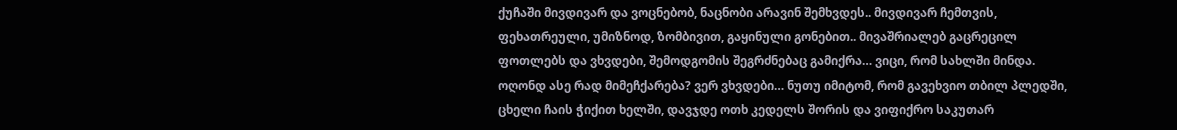ქუჩაში მივდივარ და ვოცნებობ, ნაცნობი არავინ შემხვდეს.. მივდივარ ჩემთვის, ფეხათრეული, უმიზნოდ, ზომბივით, გაყინული გონებით.. მივაშრიალებ გაცრეცილ ფოთლებს და ვხვდები, შემოდგომის შეგრძნებაც გამიქრა… ვიცი, რომ სახლში მინდა. ოღონდ ასე რად მიმეჩქარება? ვერ ვხვდები… ნუთუ იმიტომ, რომ გავეხვიო თბილ პლედში, ცხელი ჩაის ჭიქით ხელში, დავჯდე ოთხ კედელს შორის და ვიფიქრო საკუთარ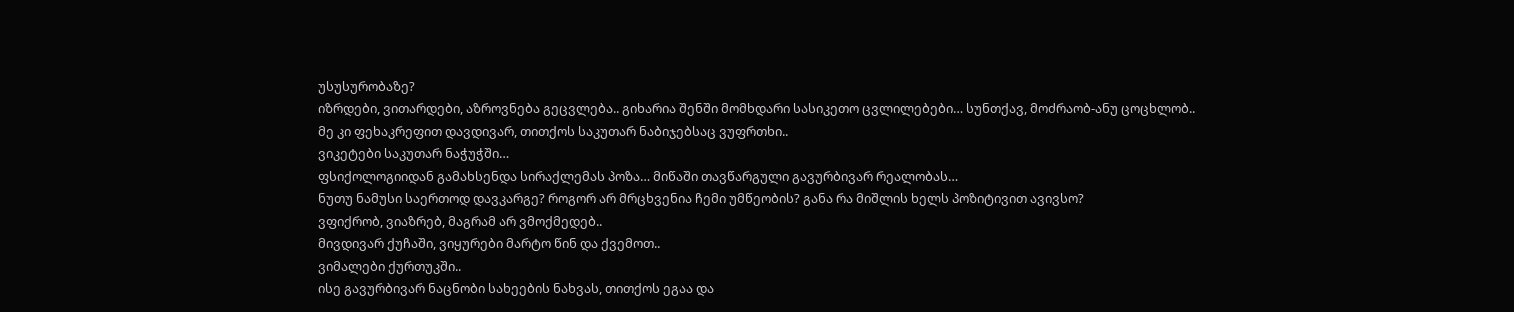უსუსურობაზე?
იზრდები, ვითარდები, აზროვნება გეცვლება.. გიხარია შენში მომხდარი სასიკეთო ცვლილებები… სუნთქავ, მოძრაობ-ანუ ცოცხლობ..
მე კი ფეხაკრეფით დავდივარ, თითქოს საკუთარ ნაბიჯებსაც ვუფრთხი..
ვიკეტები საკუთარ ნაჭუჭში…
ფსიქოლოგიიდან გამახსენდა სირაქლემას პოზა… მიწაში თავწარგული გავურბივარ რეალობას…
ნუთუ ნამუსი საერთოდ დავკარგე? როგორ არ მრცხვენია ჩემი უმწეობის? განა რა მიშლის ხელს პოზიტივით ავივსო?
ვფიქრობ, ვიაზრებ, მაგრამ არ ვმოქმედებ..
მივდივარ ქუჩაში, ვიყურები მარტო წინ და ქვემოთ..
ვიმალები ქურთუკში..
ისე გავურბივარ ნაცნობი სახეების ნახვას, თითქოს ეგაა და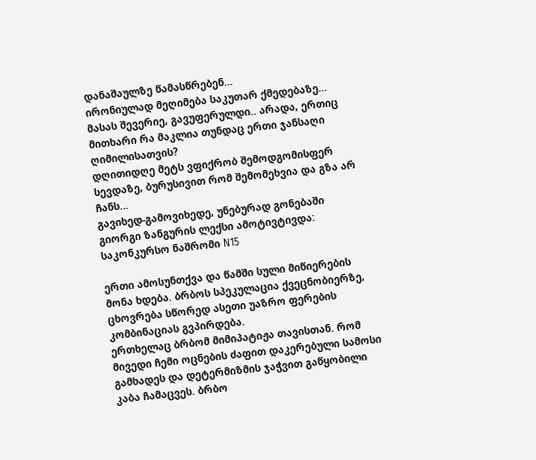დანაშაულზე წამასწრებენ…
ირონიულად მეღიმება საკუთარ ქმედებაზე… მასას შევერიე, გავუფერულდი.. არადა, ერთიც მითხარი რა მაკლია თუნდაც ერთი ჯანსაღი ღიმილისათვის?
დღითიდღე მეტს ვფიქრობ შემოდგომისფერ სევდაზე, ბურუსივით რომ შემომეხვია და გზა არ ჩანს…
გავიხედ-გამოვიხედე, უნებურად გონებაში გიორგი ზანგურის ლექსი ამოტივტივდა:
საკონკურსო ნაშრომი N15

ერთი ამოსუნთქვა და წამში სული მიწიერების მონა ხდება. ბრბოს სპეკულაცია ქვეცნობიერზე, ცხოვრება სწორედ ასეთი უაზრო ფერების კომბინაციას გვპირდება.
ერთხელაც ბრბომ მიმიპატიჟა თავისთან. რომ მივედი ჩემი ოცნების ძაფით დაკერებული სამოსი გამხადეს და დეტერმიზმის ჯაჭვით გაწყობილი კაბა ჩამაცვეს. ბრბო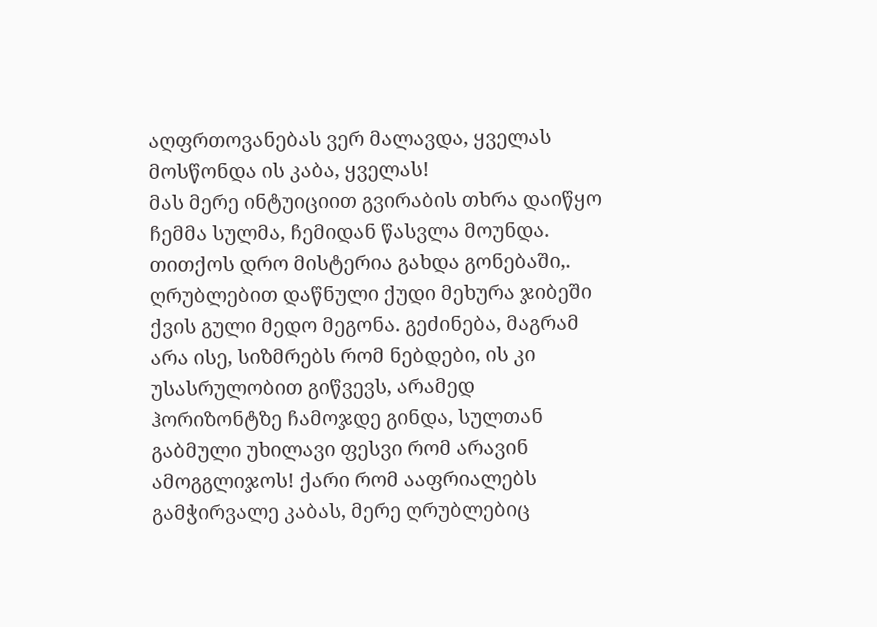აღფრთოვანებას ვერ მალავდა, ყველას მოსწონდა ის კაბა, ყველას!
მას მერე ინტუიციით გვირაბის თხრა დაიწყო ჩემმა სულმა, ჩემიდან წასვლა მოუნდა. თითქოს დრო მისტერია გახდა გონებაში,. ღრუბლებით დაწნული ქუდი მეხურა ჯიბეში ქვის გული მედო მეგონა. გეძინება, მაგრამ არა ისე, სიზმრებს რომ ნებდები, ის კი უსასრულობით გიწვევს, არამედ ჰორიზონტზე ჩამოჯდე გინდა, სულთან გაბმული უხილავი ფესვი რომ არავინ ამოგგლიჯოს! ქარი რომ ააფრიალებს გამჭირვალე კაბას, მერე ღრუბლებიც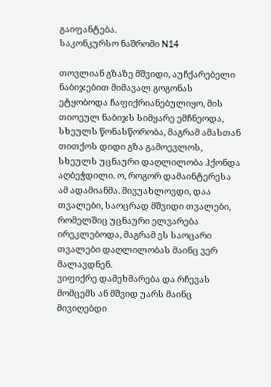გაიფანტება.
საკონკურსო ნაშრომი N14

თოვლიან გზაზე მშვიდი, აუჩქარებელი ნაბიჯებით მიმავალ გოგონას ეტყობოდა ჩაფიქრიანებულიყო, მის თიოეულ ნაბიჯს სიმყარე ემჩნეოდა, სხეულს წონასწორობა, მაგრამ ამასთან თითქოს დიდი გზა გამოევლოს, სხეულს უცნაური დაღლილობა ჰქონდა აღბეჭდილი. ო, როგორ დამაინტერესა ამ ადამიანმა. მივუახლოვდი, დაა თვალები, საოცრად მშვიდი თვალები, რომელშიც უცნაური ელვარება ირეკლებოდა, მაგრამ ეს საოცარი თვალები დაღლილობას მაინც ვერ მალავდნენ.
ვიფიქრე დამეხმარება და რჩევას მომცემს ან მშვიდ უარს მაინც მივიღებდი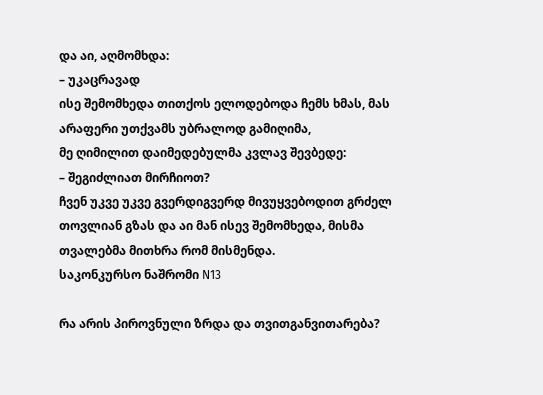და აი, აღმომხდა:
– უკაცრავად
ისე შემომხედა თითქოს ელოდებოდა ჩემს ხმას, მას არაფერი უთქვამს უბრალოდ გამიღიმა,
მე ღიმილით დაიმედებულმა კვლავ შევბედე:
– შეგიძლიათ მირჩიოთ?
ჩვენ უკვე უკვე გვერდიგვერდ მივუყვებოდით გრძელ თოვლიან გზას და აი მან ისევ შემომხედა, მისმა თვალებმა მითხრა რომ მისმენდა.
საკონკურსო ნაშრომი N13

რა არის პიროვნული ზრდა და თვითგანვითარება?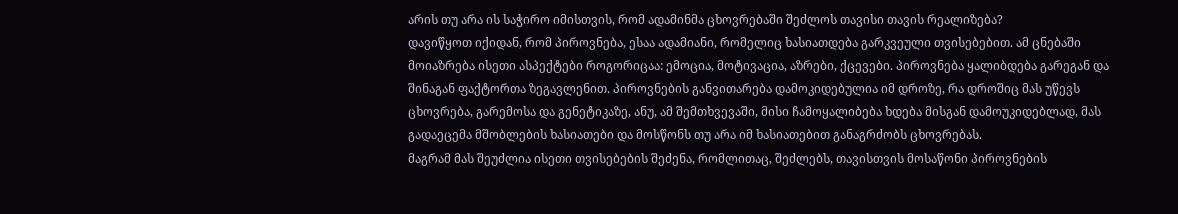არის თუ არა ის საჭირო იმისთვის, რომ ადამინმა ცხოვრებაში შეძლოს თავისი თავის რეალიზება?
დავიწყოთ იქიდან, რომ პიროვნება, ესაა ადამიანი, რომელიც ხასიათდება გარკვეული თვისებებით. ამ ცნებაში მოიაზრება ისეთი ასპექტები როგორიცაა: ემოცია, მოტივაცია, აზრები, ქცევები. პიროვნება ყალიბდება გარეგან და შინაგან ფაქტორთა ზეგავლენით. პიროვნების განვითარება დამოკიდებულია იმ დროზე, რა დროშიც მას უწევს ცხოვრება, გარემოსა და გენეტიკაზე, ანუ, ამ შემთხვევაში, მისი ჩამოყალიბება ხდება მისგან დამოუკიდებლად, მას გადაეცემა მშობლების ხასიათები და მოსწონს თუ არა იმ ხასიათებით განაგრძობს ცხოვრებას.
მაგრამ მას შეუძლია ისეთი თვისებების შეძენა, რომლითაც, შეძლებს, თავისთვის მოსაწონი პიროვნების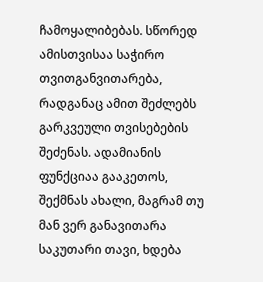ჩამოყალიბებას. სწორედ ამისთვისაა საჭირო თვითგანვითარება, რადგანაც ამით შეძლებს გარკვეული თვისებების შეძენას. ადამიანის ფუნქციაა გააკეთოს, შექმნას ახალი, მაგრამ თუ მან ვერ განავითარა საკუთარი თავი, ხდება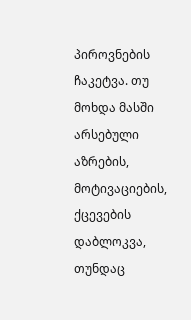პიროვნების ჩაკეტვა. თუ მოხდა მასში არსებული აზრების, მოტივაციების, ქცევების დაბლოკვა, თუნდაც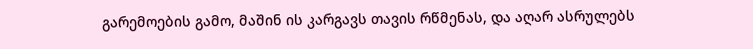გარემოების გამო, მაშინ ის კარგავს თავის რწმენას, და აღარ ასრულებს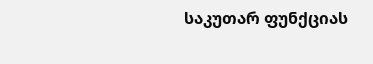საკუთარ ფუნქციას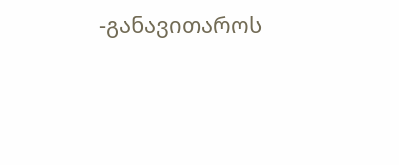-განავითაროს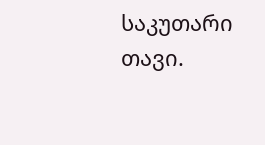საკუთარი თავი.